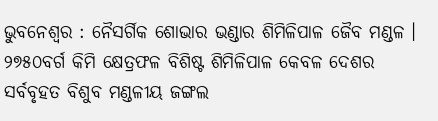ଭୁବନେଶ୍ୱର : ନୈସର୍ଗିକ ଶୋଭାର ଭଣ୍ଡାର ଶିମିଳିପାଳ ଜୈବ ମଣ୍ଡଳ । ୨୭୫୦ବର୍ଗ କିମି କ୍ଷେତ୍ରଫଳ ବିଶିଷ୍ଟ ଶିମିଳିପାଳ କେବଳ ଦେଶର ସର୍ବବୃହତ ବିଶୁବ ମଣ୍ଡଳୀୟ ଜଙ୍ଗଲ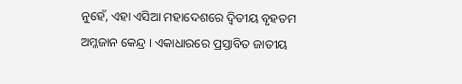ନୁହେଁ, ଏହା ଏସିଆ ମହାଦେଶରେ ଦ୍ୱିତୀୟ ବୃହତମ ଅମ୍ଳଜାନ କେନ୍ଦ୍ର । ଏକାଧାରରେ ପ୍ରସ୍ତାବିତ ଜାତୀୟ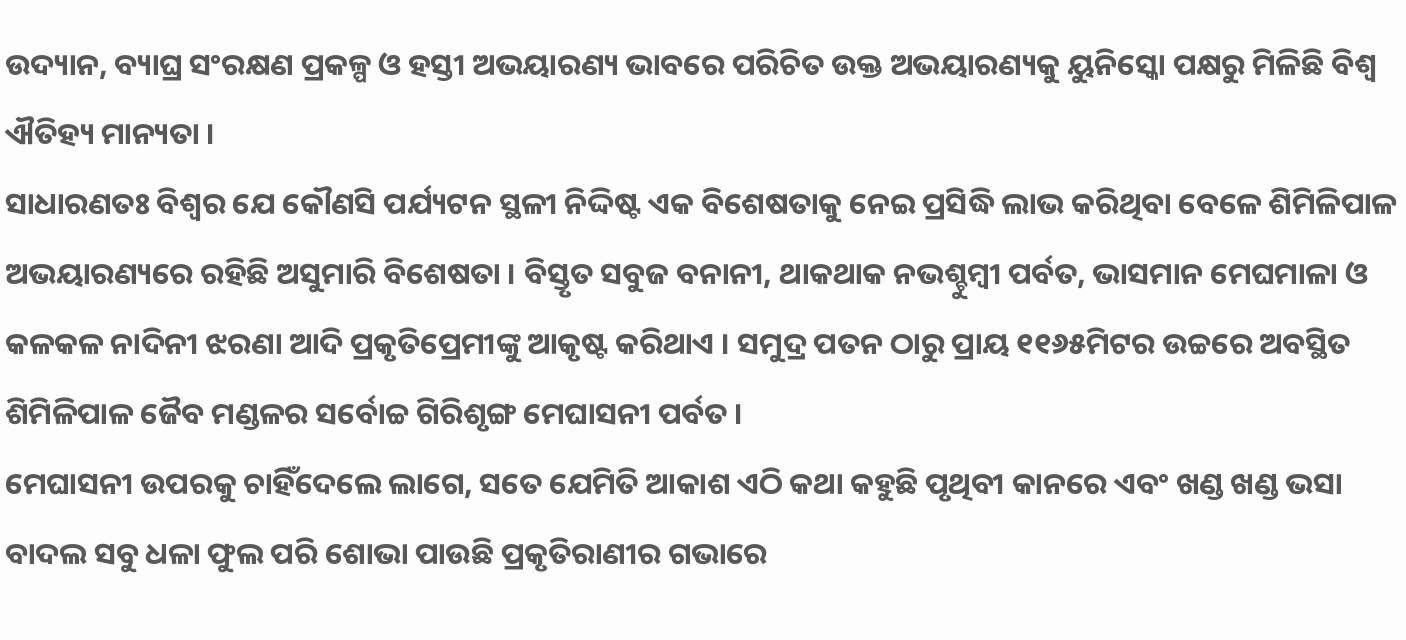ଉଦ୍ୟାନ, ବ୍ୟାଘ୍ର ସଂରକ୍ଷଣ ପ୍ରକଳ୍ପ ଓ ହସ୍ତୀ ଅଭୟାରଣ୍ୟ ଭାବରେ ପରିଚିତ ଉକ୍ତ ଅଭୟାରଣ୍ୟକୁ ୟୁନିସ୍କୋ ପକ୍ଷରୁ ମିଳିଛି ବିଶ୍ୱ ଐତିହ୍ୟ ମାନ୍ୟତା ।
ସାଧାରଣତଃ ବିଶ୍ୱର ଯେ କୌଣସି ପର୍ଯ୍ୟଟନ ସ୍ଥଳୀ ନିଦ୍ଦିଷ୍ଟ ଏକ ବିଶେଷତାକୁ ନେଇ ପ୍ରସିଦ୍ଧି ଲାଭ କରିଥିବା ବେଳେ ଶିମିଳିପାଳ ଅଭୟାରଣ୍ୟରେ ରହିଛି ଅସୁମାରି ବିଶେଷତା । ବିସ୍ତୃତ ସବୁଜ ବନାନୀ, ଥାକଥାକ ନଭଶ୍ଚୁମ୍ବୀ ପର୍ବତ, ଭାସମାନ ମେଘମାଳା ଓ କଳକଳ ନାଦିନୀ ଝରଣା ଆଦି ପ୍ରକୃତିପ୍ରେମୀଙ୍କୁ ଆକୃଷ୍ଟ କରିଥାଏ । ସମୁଦ୍ର ପତନ ଠାରୁ ପ୍ରାୟ ୧୧୬୫ମିଟର ଉଚ୍ଚରେ ଅବସ୍ଥିତ ଶିମିଳିପାଳ ଜୈବ ମଣ୍ଡଳର ସର୍ବୋଚ୍ଚ ଗିରିଶୃଙ୍ଗ ମେଘାସନୀ ପର୍ବତ ।
ମେଘାସନୀ ଉପରକୁ ଚାହିଁଦେଲେ ଲାଗେ, ସତେ ଯେମିତି ଆକାଶ ଏଠି କଥା କହୁଛି ପୃଥିବୀ କାନରେ ଏବଂ ଖଣ୍ଡ ଖଣ୍ଡ ଭସା ବାଦଲ ସବୁ ଧଳା ଫୁଲ ପରି ଶୋଭା ପାଉଛି ପ୍ରକୃତିରାଣୀର ଗଭାରେ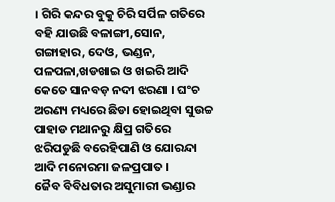। ଗିରି କନ୍ଦର ବୁକୁ ଚିରି ସର୍ପିଳ ଗତିରେ ବହି ଯାଉଛି ବଳାଙ୍ଗୀ,ସୋନ, ଗଙ୍ଗାହାର, ଦେଓ, ଭଣ୍ଡନ, ପଳପଳା,ଖଡଖାଇ ଓ ଖଇରି ଆଦି କେତେ ସାନବଡ଼ ନଦୀ ଝରଣା । ଘଂଚ ଅରଣ୍ୟ ମଧ୍ୟରେ ଛିଡା ହୋଇଥିବା ସୁଉଚ୍ଚ ପାହାଡ ମଥାନରୁ କ୍ଷିପ୍ର ଗତିରେ ଝରିପଡୁଛି ବରେହିପାଣି ଓ ଯୋରନ୍ଦା ଆଦି ମନୋରମା ଜଳପ୍ରପାତ ।
ଜୈବ ବିବିଧତାର ଅସୁମାରୀ ଭଣ୍ଡାର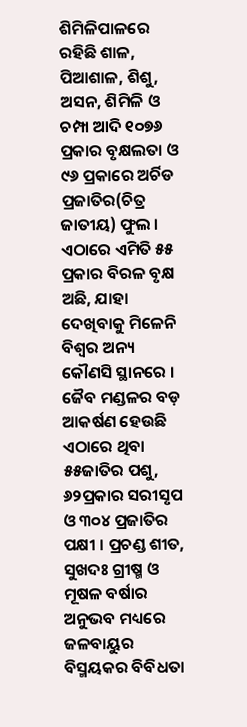ଶିମିଳିପାଳରେ ରହିଛି ଶାଳ, ପିଆଶାଳ, ଶିଶୁ, ଅସନ, ଶିମିଳି ଓ ଚମ୍ପା ଆଦି ୧୦୭୬ ପ୍ରକାର ବୃକ୍ଷଲତା ଓ ୯୬ ପ୍ରକାରେ ଅର୍ଚିଡ ପ୍ରଜାତିର(ଚିତ୍ର ଜାତୀୟ) ଫୁଲ । ଏଠାରେ ଏମିତି ୫୫ ପ୍ରକାର ବିରଳ ବୃକ୍ଷ ଅଛି, ଯାହା ଦେଖିବାକୁ ମିଳେନି ବିଶ୍ୱର ଅନ୍ୟ କୌଣସି ସ୍ଥାନରେ । ଜୈବ ମଣ୍ଡଳର ବଡ଼ ଆକର୍ଷଣ ହେଉଛି ଏଠାରେ ଥିବା ୫୫ଜାତିର ପଶୁ, ୬୨ପ୍ରକାର ସରୀସୃପ ଓ ୩୦୪ ପ୍ରଜାତିର ପକ୍ଷୀ । ପ୍ରଚଣ୍ଡ ଶୀତ, ସୁଖଦଃ ଗ୍ରୀଷ୍ମ ଓ ମୂଷଳ ବର୍ଷାର ଅନୁଭବ ମଧ୍ୟରେ ଜଳବାୟୁର ବିସ୍ମୟକର ବିବିଧତା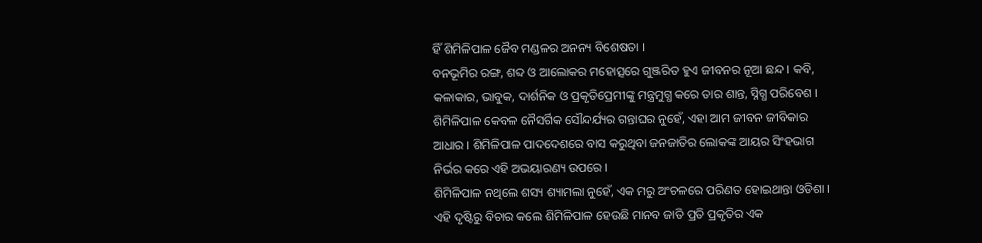ହିଁ ଶିମିଳିପାଳ ଜୈବ ମଣ୍ଡଳର ଅନନ୍ୟ ବିଶେଷତା ।
ବନଭୂମିର ରଙ୍ଗ, ଶବ୍ଦ ଓ ଆଲୋକର ମହୋତ୍ସରେ ଗୁଞ୍ଜରିତ ହୁଏ ଜୀବନର ନୂଆ ଛନ୍ଦ । କବି, କଳାକାର, ଭାବୁକ, ଦାର୍ଶନିକ ଓ ପ୍ରକୃତିପ୍ରେମୀଙ୍କୁ ମନ୍ତ୍ରମୁଗ୍ଧ କରେ ତାର ଶାନ୍ତ, ସ୍ନିଗ୍ଧ ପରିବେଶ । ଶିମିଳିପାଳ କେବଳ ନୈସର୍ଗିକ ସୌନ୍ଦର୍ଯ୍ୟର ଗନ୍ତାଘର ନୁହେଁ, ଏହା ଆମ ଜୀବନ ଜୀବିକାର ଆଧାର । ଶିମିଳିପାଳ ପାଦଦେଶରେ ବାସ କରୁଥିବା ଜନଜାତିର ଲୋକଙ୍କ ଆୟର ସିଂହଭାଗ ନିର୍ଭର କରେ ଏହି ଅଭୟାରଣ୍ୟ ଉପରେ ।
ଶିମିଳିପାଳ ନଥିଲେ ଶସ୍ୟ ଶ୍ୟାମଲା ନୁହେଁ, ଏକ ମରୁ ଅଂଚଳରେ ପରିଣତ ହୋଇଥାନ୍ତା ଓଡିଶା । ଏହି ଦୃଷ୍ଟିରୁ ବିଚାର କଲେ ଶିମିଳିପାଳ ହେଉଛି ମାନବ ଜାତି ପ୍ରତି ପ୍ରକୃତିର ଏକ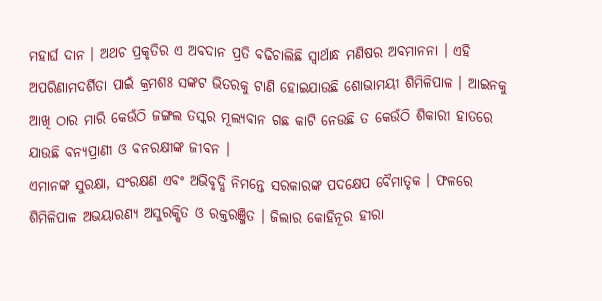ମହାର୍ଘ ଦାନ । ଅଥଚ ପ୍ରକୃତିର ଏ ଅବଦାନ ପ୍ରତି ବଢିଚାଲିଛି ସ୍ୱାର୍ଥାନ୍ଧ ମଣିଷର ଅବମାନନା । ଏହି ଅପରିଣାମଦର୍ଶିତା ପାଇଁ କ୍ରମଶଃ ସଙ୍କଟ ଭିତରକୁ ଟାଣି ହୋଇଯାଉଛି ଶୋଭାମୟୀ ଶିମିଳିପାଳ । ଆଇନକୁ ଆଖି ଠାର ମାରି କେଉଁଠି ଜଙ୍ଗଲ ତସ୍କର ମୂଲ୍ୟବାନ ଗଛ କାଟି ନେଉଛି ତ କେଉଁଠି ଶିକାରୀ ହାତରେ ଯାଉଛି ବନ୍ୟପ୍ରାଣୀ ଓ ବନରକ୍ଷୀଙ୍କ ଜୀବନ ।
ଏମାନଙ୍କ ସୁରକ୍ଷା, ସଂରକ୍ଷଣ ଏବଂ ଅଭିବୃଦ୍ଧି ନିମନ୍ତେ ସରକାରଙ୍କ ପଦକ୍ଷେପ ବୈମାତୃକ । ଫଳରେ ଶିମିଳିପାଳ ଅଭୟାରଣ୍ୟ ଅସୁରକ୍ଷିତ ଓ ରକ୍ତରଞ୍ଜିତ । ଜିଲାର କୋହିନୂର ହୀରା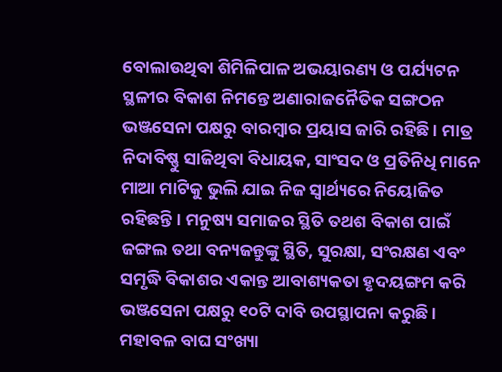ବୋଲାଉଥିବା ଶିମିଳିପାଳ ଅଭୟାରଣ୍ୟ ଓ ପର୍ଯ୍ୟଟନ ସ୍ଥଳୀର ବିକାଶ ନିମନ୍ତେ ଅଣାରାଜନୈତିକ ସଙ୍ଗଠନ ଭଞ୍ଜସେନା ପକ୍ଷରୁ ବାରମ୍ବାର ପ୍ରୟାସ ଜାରି ରହିଛି । ମାତ୍ର ନିଦାବିଷ୍ଣୁ ସାଜିଥିବା ବିଧାୟକ, ସାଂସଦ ଓ ପ୍ରତିନିଧି ମାନେ ମାଆ ମାଟିକୁ ଭୁଲି ଯାଇ ନିଜ ସ୍ୱାର୍ଥ୍ୟରେ ନିୟୋଜିତ ରହିଛନ୍ତି । ମନୁଷ୍ୟ ସମାଜର ସ୍ଥିତି ତଥଶ ବିକାଶ ପାଇଁ ଜଙ୍ଗଲ ତଥା ବନ୍ୟଜନ୍ତୁଙ୍କୁ ସ୍ଥିତି, ସୁରକ୍ଷା, ସଂରକ୍ଷଣ ଏବଂ ସମୃଦ୍ଧି ବିକାଶର ଏକାନ୍ତ ଆବାଶ୍ୟକତା ହୃଦୟଙ୍ଗମ କରି ଭଞ୍ଜସେନା ପକ୍ଷରୁ ୧୦ଟି ଦାବି ଉପସ୍ଥାପନା କରୁଛି ।
ମହାବଳ ବାଘ ସଂଖ୍ୟା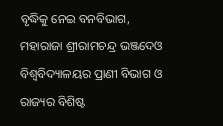ବୃଦ୍ଧିକୁ ନେଇ ବନବିଭାଗ, ମହାରାଜା ଶ୍ରୀରାମଚନ୍ଦ୍ର ଭଞ୍ଜଦେଓ ବିଶ୍ୱବିଦ୍ୟାଳୟର ପ୍ରାଣୀ ବିଭାଗ ଓ ରାଜ୍ୟର ବିଶିଷ୍ଟ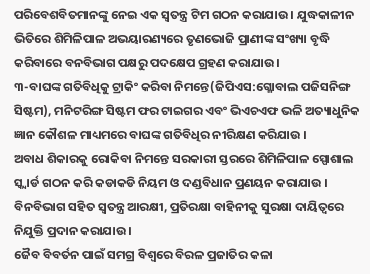ପରିବେଶବିତମାନଙ୍କୁ ନେଇ ଏକ ସ୍ୱତନ୍ତ୍ର ଟିମ ଗଠନ କରାଯାଉ । ଯୁଦ୍ଧକାଳୀନ ଭିତିରେ ଶିମିଳିପାଳ ଅଭୟାରଣ୍ୟରେ ତୃଣଭୋଜି ପ୍ରାଣୀଙ୍କ ସଂଖ୍ୟା ବୃଦ୍ଧି କରିବାରେ ବନବିଭାଗ ପକ୍ଷରୁ ପଦକ୍ଷେପ ଗ୍ରହଣ କରାଯାଉ ।
୩-ବାଘଙ୍କ ଗତିବିଧିକୁ ଟ୍ରାକିଂ କରିବା ନିମନ୍ତେ(ଜିପିଏସ:ଗ୍ଳୋବାଲ ପଜିସନିଙ୍ଗ ସିଷ୍ଟମ), ମନିଟରିଙ୍ଗ ସିଷ୍ଟମ ଫର ଟାଇଗର ଏବଂ ଭିଏଚଏଫ ଭଳି ଅତ୍ୟାଧୁନିକ ଜ୍ଞାନ କୌଶଳ ମାଧ୍ୟମରେ ବାଘଙ୍କ ଗତିବିଧିର ନୀରିକ୍ଷଣ କରିଯାଉ ।
ଅବାଧ ଶିକାରକୁ ରୋକିବା ନିମନ୍ତେ ସରକାରୀ ସ୍ତରରେ ଶିମିଳିପାଳ ସ୍ପୋଶାଲ ସ୍କ୍ୱାର୍ଡ ଗଠନ କରି କଡାକଡି ନିୟମ ଓ ଦଣ୍ଡବିଧାନ ପ୍ରଣୟନ କରାଯାଉ । ବିନବିଭାଗ ସହିତ ସ୍ୱତନ୍ତ୍ର ଆରକ୍ଷୀ, ପ୍ରତିରକ୍ଷା ବାହିନୀକୁ ସୁରକ୍ଷା ଦାୟିତ୍ୱରେ ନିଯୁକ୍ତି ପ୍ରଦାନ କରାଯାଉ ।
ଜୈବ ବିବର୍ତନ ପାଇଁ ସମଗ୍ର ବିଶ୍ୱରେ ବିରଳ ପ୍ରଜାତିର କଳା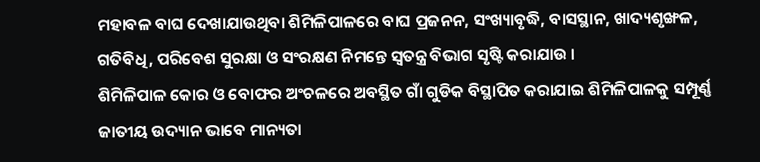ମହାବଳ ବାଘ ଦେଖାଯାଉଥିବା ଶିମିଳିପାଳରେ ବାଘ ପ୍ରଜନନ, ସଂଖ୍ୟାବୃଦ୍ଧି, ବାସସ୍ଥାନ, ଖାଦ୍ୟଶୃଙ୍ଖଳ, ଗତିବିଧି, ପରିବେଶ ସୁରକ୍ଷା ଓ ସଂରକ୍ଷଣ ନିମନ୍ତେ ସ୍ୱତନ୍ତ୍ର ବିଭାଗ ସୃଷ୍ଟି କରାଯାଉ ।
ଶିମିଳିପାଳ କୋର ଓ ବୋଫର ଅଂଚଳରେ ଅବସ୍ଥିତ ଗାଁ ଗୁଡିକ ବିସ୍ଥାପିତ କରାଯାଇ ଶିମିଳିପାଳକୁ ସମ୍ପୂର୍ଣ୍ଣ ଜାତୀୟ ଉଦ୍ୟାନ ଭାବେ ମାନ୍ୟତା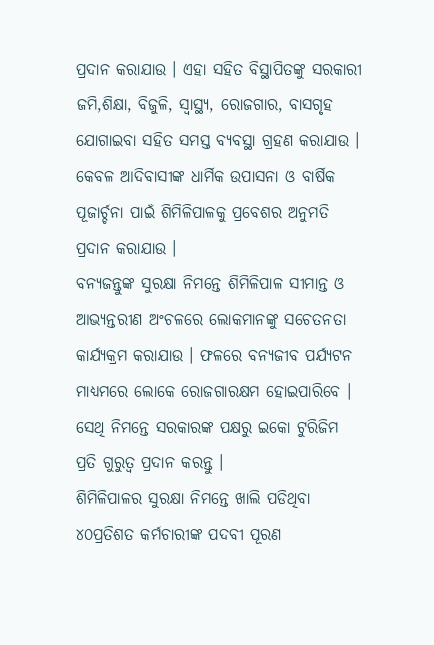ପ୍ରଦାନ କରାଯାଉ । ଏହା ସହିତ ବିସ୍ଥାପିତଙ୍କୁ ସରକାରୀ ଜମି,ଶିକ୍ଷା, ବିଜୁଳି, ସ୍ୱାସ୍ଥ୍ୟ, ରୋଜଗାର, ବାସଗୃହ ଯୋଗାଇବା ସହିତ ସମସ୍ତ ବ୍ୟବସ୍ଥା ଗ୍ରହଣ କରାଯାଉ । କେବଳ ଆଦିବାସୀଙ୍କ ଧାର୍ମିକ ଉପାସନା ଓ ବାର୍ଷିକ ପୂଜାର୍ଚ୍ଚନା ପାଇଁ ଶିମିଳିପାଳକୁ ପ୍ରବେଶର ଅନୁମତି ପ୍ରଦାନ କରାଯାଉ ।
ବନ୍ୟଜନ୍ତୁଙ୍କ ସୁରକ୍ଷା ନିମନ୍ତେ ଶିମିଳିପାଳ ସୀମାନ୍ତ ଓ ଆଭ୍ୟନ୍ତରୀଣ ଅଂଚଳରେ ଲୋକମାନଙ୍କୁ ସଚେତନତା କାର୍ଯ୍ୟକ୍ରମ କରାଯାଉ । ଫଳରେ ବନ୍ୟଜୀବ ପର୍ଯ୍ୟଟନ ମାଧ୍ୟମରେ ଲୋକେ ରୋଜଗାରକ୍ଷମ ହୋଇପାରିବେ । ସେଥି ନିମନ୍ତେ ସରକାରଙ୍କ ପକ୍ଷରୁ ଇକୋ ଟୁରିଜିମ ପ୍ରତି ଗୁରୁତ୍ୱ ପ୍ରଦାନ କରନ୍ତୁ ।
ଶିମିଳିପାଳର ସୁରକ୍ଷା ନିମନ୍ତେ ଖାଲି ପଡିଥିବା ୪୦ପ୍ରତିଶତ କର୍ମଚାରୀଙ୍କ ପଦବୀ ପୂରଣ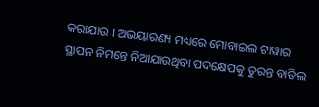କରାଯାଉ । ଅଭୟାରଣ୍ୟ ମଧ୍ୟରେ ମୋବାଇଲ ଟାୱାର ସ୍ଥାପନ ନିମନ୍ତେ ନିଆଯାଉଥିବା ପଦକ୍ଷେପକୁ ତୁରନ୍ତ ବାତିଲ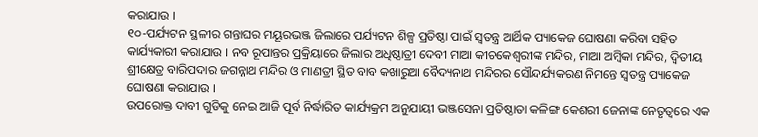କରାଯାଉ ।
୧୦-ପର୍ଯ୍ୟଟନ ସ୍ଥଳୀର ଗନ୍ତାଘର ମୟୂରଭଞ୍ଜ ଜିଲାରେ ପର୍ଯ୍ୟଟନ ଶିଳ୍ପ ପ୍ରତିଷ୍ଠା ପାଇଁ ସ୍ୱତନ୍ତ୍ର ଆର୍ଥିକ ପ୍ୟାକେଜ ଘୋଷଣା କରିବା ସହିତ କାର୍ଯ୍ୟକାରୀ କରାଯାଉ । ନବ ରୂପାନ୍ତର ପ୍ରକ୍ରିୟାରେ ଜିଲାର ଅଧିଷ୍ଠାତ୍ରୀ ଦେବୀ ମାଆ କୀଚକେଶ୍ୱରୀଙ୍କ ମନ୍ଦିର, ମାଆ ଅମ୍ବିକା ମନ୍ଦିର, ଦ୍ୱିତୀୟ ଶ୍ରୀକ୍ଷେତ୍ର ବାରିପଦାର ଜଗନ୍ନାଥ ମନ୍ଦିର ଓ ମାଣତ୍ରୀ ସ୍ଥିତ ବାବ କଖାରୁଆ ବୈଦ୍ୟନାଥ ମନ୍ଦିରର ସୌନ୍ଦର୍ଯ୍ୟକରଣ ନିମନ୍ତେ ସ୍ୱତନ୍ତ୍ର ପ୍ୟାକେଜ ଘୋଷଣା କରାଯାଉ ।
ଉପରୋକ୍ତ ଦାବୀ ଗୁଡିକୁ ନେଇ ଆଜି ପୂର୍ବ ନିର୍ଦ୍ଧାରିତ କାର୍ଯ୍ୟକ୍ରମ ଅନୁଯାୟୀ ଭଞ୍ଜସେନା ପ୍ରତିଷ୍ଠାତା କଳିଙ୍ଗ କେଶରୀ ଜେନାଙ୍କ ନେତୃତ୍ୱରେ ଏକ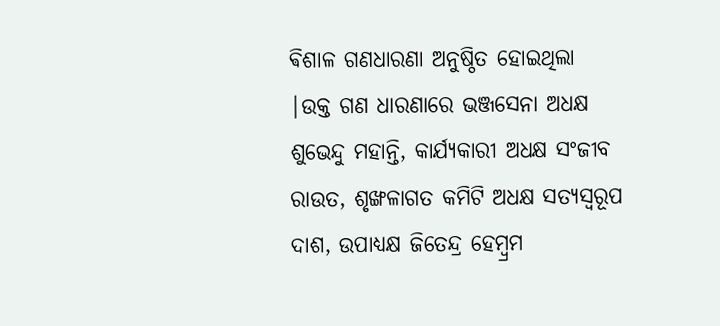ଵିଶାଳ ଗଣଧାରଣା ଅନୁଷ୍ଠିତ ହୋଇଥିଲା |ଉକ୍ତ ଗଣ ଧାରଣାରେ ଭଞ୍ଜସେନା ଅଧକ୍ଷ ଶୁଭେନ୍ଦୁ ମହାନ୍ତି, କାର୍ଯ୍ୟକାରୀ ଅଧକ୍ଷ ସଂଜୀବ ରାଉତ, ଶୃଙ୍ଖଳାଗତ କମିଟି ଅଧକ୍ଷ ସତ୍ୟସ୍ୱରୂପ ଦାଶ, ଉପାଧ୍ୟକ୍ଷ ଜିତେନ୍ଦ୍ର ହେମ୍ବ୍ରମ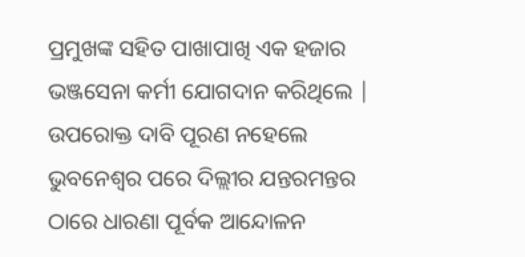ପ୍ରମୁଖଙ୍କ ସହିତ ପାଖାପାଖି ଏକ ହଜାର ଭଞ୍ଜସେନା କର୍ମୀ ଯୋଗଦାନ କରିଥିଲେ |
ଉପରୋକ୍ତ ଦାବି ପୂରଣ ନହେଲେ ଭୁବନେଶ୍ୱର ପରେ ଦିଲ୍ଲୀର ଯନ୍ତରମନ୍ତର ଠାରେ ଧାରଣା ପୂର୍ବକ ଆନ୍ଦୋଳନ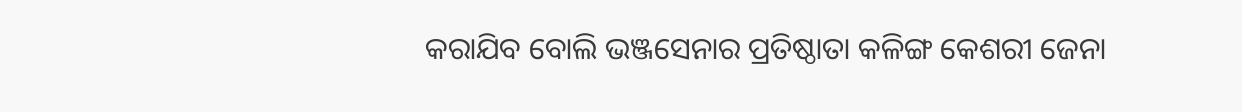କରାଯିବ ବୋଲି ଭଞ୍ଜସେନାର ପ୍ରତିଷ୍ଠାତା କଳିଙ୍ଗ କେଶରୀ ଜେନା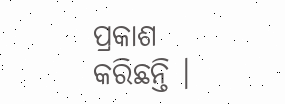ପ୍ରକାଶ କରିଛନ୍ତି ।